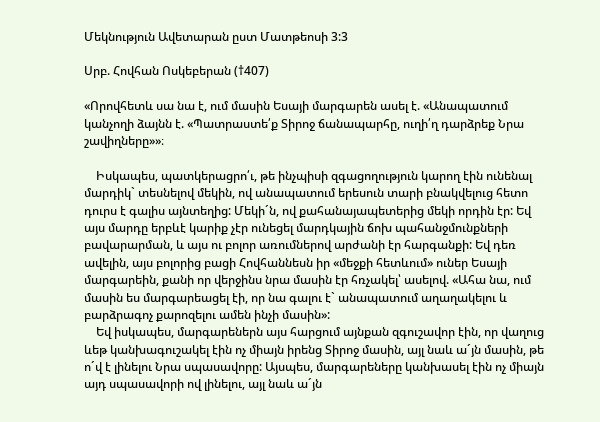Մեկնություն Ավետարան ըստ Մատթեոսի 3:3

Սրբ. Հովհան Ոսկեբերան (†407)

«Որովհետև սա նա է, ում մասին Եսայի մարգարեն ասել է. «Անապատում կանչողի ձայնն է. «Պատրաստե՛ք Տիրոջ ճանապարհը, ուղի՛ղ դարձրեք Նրա շավիղները»»։

    Իսկապես, պատկերացրո՛ւ, թե ինչպիսի զգացողություն կարող էին ունենալ մարդիկ` տեսնելով մեկին, ով անապատում երեսուն տարի բնակվելուց հետո դուրս է գալիս այնտեղից: Մեկի´ն, ով քահանայապետերից մեկի որդին էր: Եվ այս մարդը երբևէ կարիք չէր ունեցել մարդկային ճոխ պահանջմունքների բավարարման, և այս ու բոլոր առումներով արժանի էր հարգանքի: Եվ դեռ ավելին, այս բոլորից բացի Հովհաննեսն իր «մեջքի հետևում» ուներ Եսայի մարգարեին, քանի որ վերջինս նրա մասին էր հռչակել՝ ասելով. «Ահա նա, ում մասին ես մարգարեացել էի, որ նա գալու է` անապատում աղաղակելու և բարձրագոչ քարոզելու ամեն ինչի մասին»:
    Եվ իսկապես, մարգարեներն այս հարցում այնքան զգուշավոր էին, որ վաղուց ևեթ կանխագուշակել էին ոչ միայն իրենց Տիրոջ մասին, այլ նաև ա´յն մասին, թե ո´վ է լինելու Նրա սպասավորը: Այսպես, մարգարեները կանխասել էին ոչ միայն այդ սպասավորի ով լինելու, այլ նաև ա´յն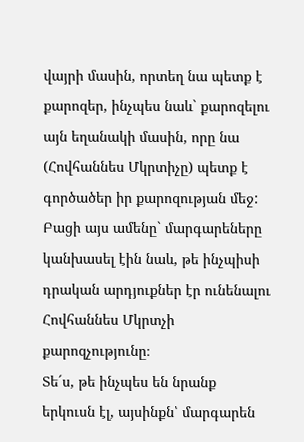վայրի մասին, որտեղ նա պետք է քարոզեր, ինչպես նաև` քարոզելու այն եղանակի մասին, որը նա (Հովհաննես Մկրտիչը) պետք է գործածեր իր քարոզության մեջ: Բացի այս ամենը` մարգարեները կանխասել էին նաև, թե ինչպիսի դրական արդյուքներ էր ունենալու Հովհաննես Մկրտչի քարոզչությունը։
Տե´ս, թե ինչպես են նրանք երկուսն էլ, այսինքն՝ մարգարեն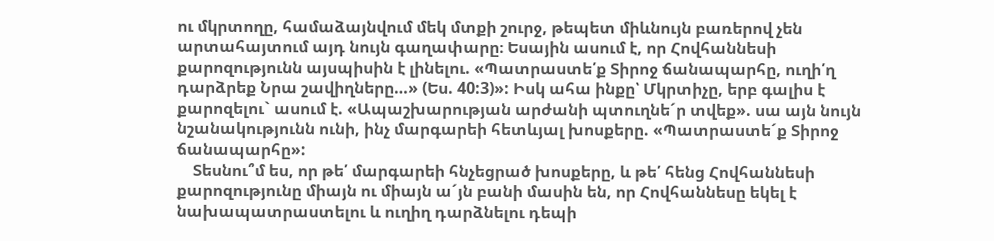ու մկրտողը, համաձայնվում մեկ մտքի շուրջ, թեպետ միևնույն բառերով չեն արտահայտում այդ նույն գաղափարը։ Եսային ասում է, որ Հովհաննեսի քարոզությունն այսպիսին է լինելու. «Պատրաստե՛ք Տիրոջ ճանապարհը, ուղի՛ղ դարձրեք Նրա շավիղները…» (Ես. 40:3)»: Իսկ ահա ինքը՝ Մկրտիչը, երբ գալիս է քարոզելու` ասում է. «Ապաշխարության արժանի պտուղնե´ր տվեք». սա այն նույն նշանակությունն ունի, ինչ մարգարեի հետևյալ խոսքերը. «Պատրաստե´ք Տիրոջ ճանապարհը»:
    Տեսնու՞մ ես, որ թե՛ մարգարեի հնչեցրած խոսքերը, և թե՛ հենց Հովհաննեսի քարոզությունը միայն ու միայն ա´յն բանի մասին են, որ Հովհաննեսը եկել է նախապատրաստելու և ուղիղ դարձնելու դեպի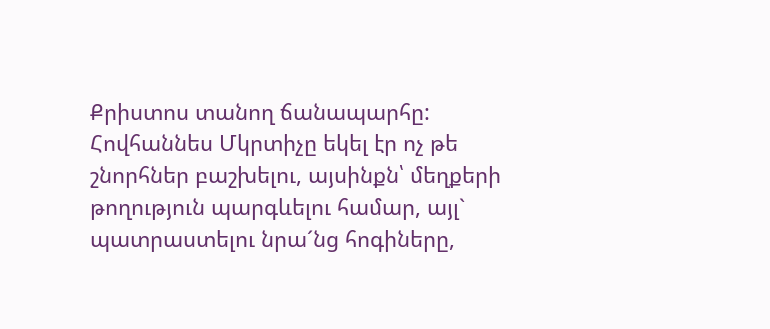Քրիստոս տանող ճանապարհը: Հովհաննես Մկրտիչը եկել էր ոչ թե շնորհներ բաշխելու, այսինքն՝ մեղքերի թողություն պարգևելու համար, այլ` պատրաստելու նրա´նց հոգիները,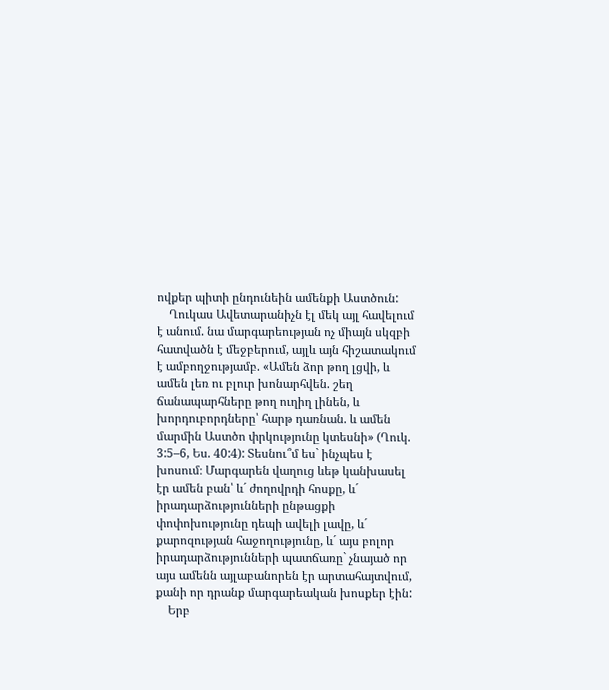ովքեր պիտի ընդունեին ամենքի Աստծուն:
    Ղուկաս Ավետարանիչն էլ մեկ այլ հավելում է անում. նա մարգարեության ոչ միայն սկզբի հատվածն է մեջբերում, այլև այն հիշատակում է ամբողջությամբ. «Ամեն ձոր թող լցվի, և ամեն լեռ ու բլուր խոնարհվեն. շեղ ճանապարհները թող ուղիղ լինեն, և խորդուբորդները՝ հարթ դառնան. և ամեն մարմին Աստծո փրկությունը կտեսնի» (Ղուկ. 3:5–6, Ես. 40:4): Տեսնու՞մ ես` ինչպես է խոսում։ Մարգարեն վաղուց ևեթ կանխասել էր ամեն բան՝ և´ ժողովրդի հոսքը, և´ իրադարձությունների ընթացքի փոփոխությունը դեպի ավելի լավը, և´ քարոզության հաջողությունը, և´ այս բոլոր իրադարձությունների պատճառը` չնայած որ այս ամենն այլաբանորեն էր արտահայտվում, քանի որ դրանք մարգարեական խոսքեր էին:
    Երբ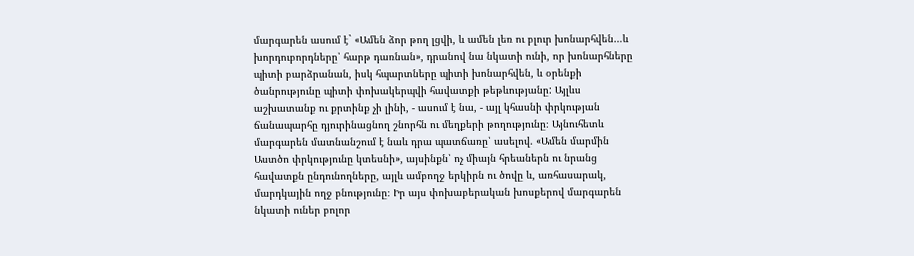մարգարեն ասում է` «Ամեն ձոր թող լցվի, և ամեն լեռ ու բլուր խոնարհվեն…և խորդուբորդները՝ հարթ դառնան», դրանով նա նկատի ունի, որ խոնարհները պիտի բարձրանան, իսկ հպարտները պիտի խոնարհվեն, և օրենքի ծանրությունը պիտի փոխակերպվի հավատքի թեթևությանը: Այլևս աշխատանք ու քրտինք չի լինի, - ասում է նա, - այլ կհասնի փրկության ճանապարհը դյուրինացնող շնորհն ու մեղքերի թողությունը։ Այնուհետև մարգարեն մատնանշում է նաև դրա պատճառը՝ ասելով. «Ամեն մարմին Աստծո փրկությունը կտեսնի», այսինքն՝ ոչ միայն հրեաներն ու նրանց հավատքն ընդունողները, այլև ամբողջ երկիրն ու ծովը և, առհասարակ, մարդկային ողջ բնությունը։ Իր այս փոխաբերական խոսքերով մարգարեն նկատի ուներ բոլոր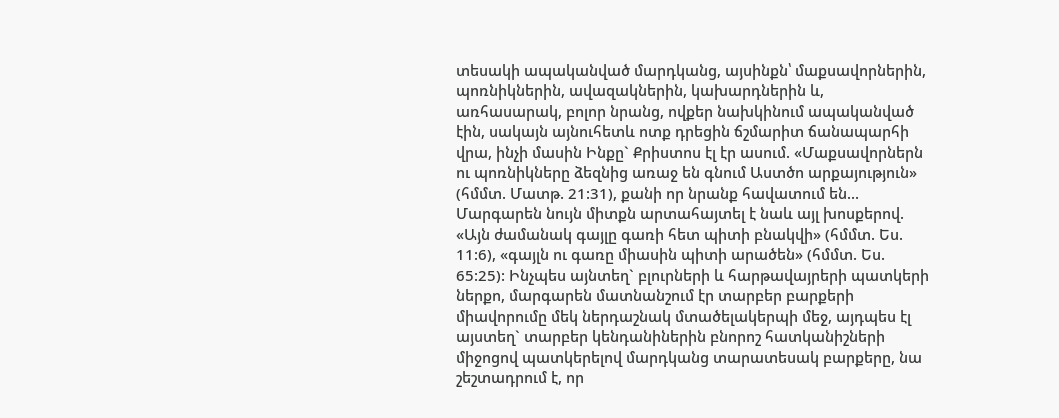տեսակի ապականված մարդկանց, այսինքն՝ մաքսավորներին, պոռնիկներին, ավազակներին, կախարդներին և, առհասարակ, բոլոր նրանց, ովքեր նախկինում ապականված էին, սակայն այնուհետև ոտք դրեցին ճշմարիտ ճանապարհի վրա, ինչի մասին Ինքը` Քրիստոս էլ էր ասում. «Մաքսավորներն ու պոռնիկները ձեզնից առաջ են գնում Աստծո արքայություն» (հմմտ. Մատթ. 21:31), քանի որ նրանք հավատում են...
Մարգարեն նույն միտքն արտահայտել է նաև այլ խոսքերով. «Այն ժամանակ գայլը գառի հետ պիտի բնակվի» (հմմտ. Ես. 11:6), «գայլն ու գառը միասին պիտի արածեն» (հմմտ. Ես. 65:25): Ինչպես այնտեղ` բլուրների և հարթավայրերի պատկերի ներքո, մարգարեն մատնանշում էր տարբեր բարքերի միավորումը մեկ ներդաշնակ մտածելակերպի մեջ, այդպես էլ այստեղ` տարբեր կենդանիներին բնորոշ հատկանիշների միջոցով պատկերելով մարդկանց տարատեսակ բարքերը, նա շեշտադրում է, որ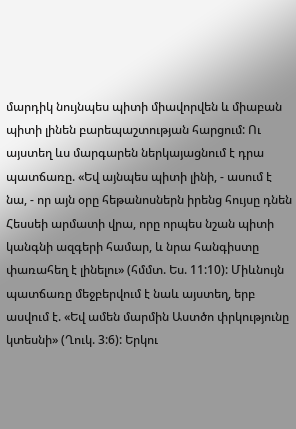մարդիկ նույնպես պիտի միավորվեն և միաբան պիտի լինեն բարեպաշտության հարցում: Ու այստեղ ևս մարգարեն ներկայացնում է դրա պատճառը. «Եվ այնպես պիտի լինի, - ասում է նա, - որ այն օրը հեթանոսներն իրենց հույսը դնեն Հեսսեի արմատի վրա, որը որպես նշան պիտի կանգնի ազգերի համար, և նրա հանգիստը փառահեղ է լինելու» (հմմտ. Ես. 11:10): Միևնույն պատճառը մեջբերվում է նաև այստեղ, երբ ասվում է. «Եվ ամեն մարմին Աստծո փրկությունը կտեսնի» (Ղուկ. 3:6): Երկու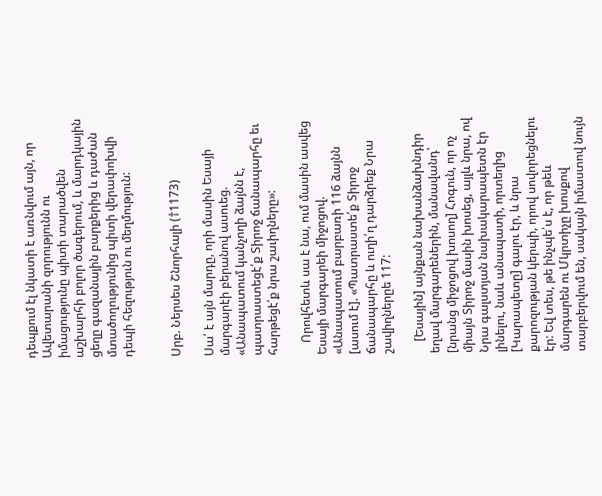դեպքում էլ նկատի է առնվում այն, որ Ավետարանի զորությունն ու իմացությունը պիտի տարածվեն աշխարհի բոլոր ծագերում, և մարդկային ցեղը գազանային բարքերից և դաժան մտածողությունից պիտի վերափոխվի դեպի հեզություն ու մեղմություն:


Սրբ. Ներսես Շնորհալի (†1173)

Սա՛ է այն մարդը, որի մասին Եսայի մարգարէի բերանով ասուեց. «Անապատում կանչողի ձայնն է, պատրաստեցէ՛ք Տիրոջ ճանապարհը եւ հարթեցէ՛ք նրա շաւիղները»:

    Որովհետև սա է նա, ում մասին ասվեց Եսայի մարգարեի միջոցով. «Անապատում բարբառի 116 ձայնն [ասում է]. «Պատրաստե՛ք Տիրոջ ճանապարհը և ուղի՛ղ դարձրեք Նրա շավիղներըե 117:

    [Եսային] այնքան նախանձախնդիր եղավ մարգարեներին, մանավանդ՝ [նրանց միջոցով խոսող] Հոգուն, որ ոչ միայն Տիրոջ մասին խոսեց, այլև նրա, ով Նրա գալստյան նախակարապետն էր լինելու, նաև անապատի, որտեղից [Կարապետը] գալու էր, և նրա քարոզության կերպի, որով սովորեցնելու էր: Եվ տես, թե ինչպե՛ս է, որ թեև մարգարեն ու Մկրտիչը խոսքով տարբերվում են, սակայն իմաստով նույն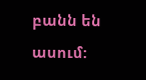բանն են ասում: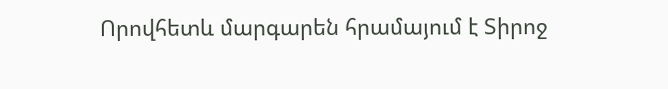Որովհետև մարգարեն հրամայում է Տիրոջ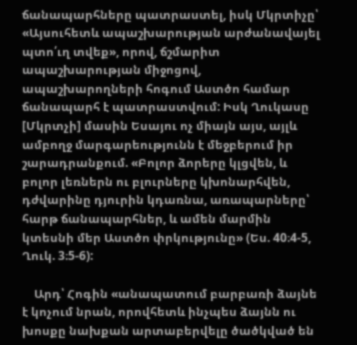ճանապարհները պատրաստել, իսկ Մկրտիչը՝ «Այսուհետև ապաշխարության արժանավայել պտո՛ւղ տվեք», որով, ճշմարիտ ապաշխարության միջոցով, ապաշխարողների հոգում Աստծո համար ճանապարհ է պատրաստվում: Իսկ Ղուկասը [Մկրտչի] մասին Եսայու ոչ միայն այս, այլև ամբողջ մարգարեությունն է մեջբերում իր շարադրանքում. «Բոլոր ձորերը կլցվեն, և բոլոր լեռներն ու բլուրները կխոնարհվեն, դժվարինը դյուրին կդառնա, առապարները՝ հարթ ճանապարհներ, և ամեն մարմին կտեսնի մեր Աստծո փրկությունը» (Ես. 40։4-5, Ղուկ. 3։5-6):

    Արդ՝ Հոգին «անապատում բարբառի ձայնե է կոչում նրան, որովհետև ինչպես ձայնն ու խոսքը նախքան արտաբերվելը ծածկված են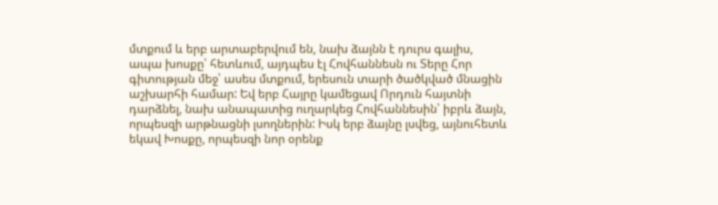մտքում և երբ արտաբերվում են, նախ ձայնն է դուրս գալիս, ապա խոսքը՝ հետևում, այդպես էլ Հովհաննեսն ու Տերը Հոր գիտության մեջ՝ ասես մտքում, երեսուն տարի ծածկված մնացին աշխարհի համար: Եվ երբ Հայրը կամեցավ Որդուն հայտնի դարձնել, նախ անապատից ուղարկեց Հովհաննեսին՝ իբրև ձայն, որպեսզի արթնացնի լսողներին: Իսկ երբ ձայնը լսվեց, այնուհետև եկավ Խոսքը, որպեսզի նոր օրենք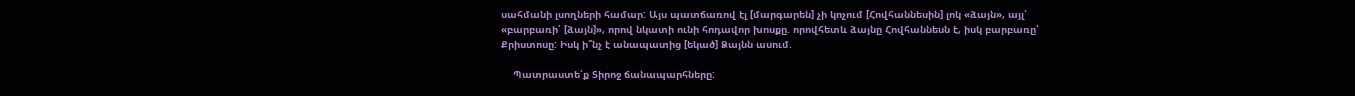սահմանի լսողների համար: Այս պատճառով էլ [մարգարեն] չի կոչում [Հովհաննեսին] լոկ «ձայն», այլ՝ «բարբառի՛ [ձայն]», որով նկատի ունի հոդավոր խոսքը. որովհետև ձայնը Հովհաննեսն է, իսկ բարբառը՝ Քրիստոսը: Իսկ ի՞նչ է անապատից [եկած] Ձայնն ասում.

    Պատրաստե՛ք Տիրոջ ճանապարհները: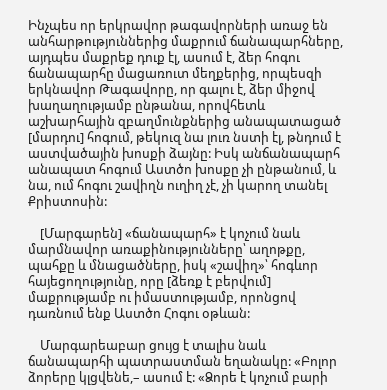Ինչպես որ երկրավոր թագավորների առաջ են անհարթություններից մաքրում ճանապարհները, այդպես մաքրեք դուք էլ, ասում է, ձեր հոգու ճանապարհը մացառուտ մեղքերից, որպեսզի երկնավոր Թագավորը, որ գալու է, ձեր միջով խաղաղությամբ ընթանա, որովհետև աշխարհային զբաղմունքներից անապատացած [մարդու] հոգում, թեկուզ նա լուռ նստի էլ, թնդում է աստվածային խոսքի ձայնը: Իսկ անճանապարհ անապատ հոգում Աստծո խոսքը չի ընթանում, և նա, ում հոգու շավիղն ուղիղ չէ, չի կարող տանել Քրիստոսին:

    [Մարգարեն] «ճանապարհ» է կոչում նաև մարմնավոր առաքինությունները՝ աղոթքը, պահքը և մնացածները, իսկ «շավիղ»՝ հոգևոր հայեցողությունը, որը [ձեռք է բերվում] մաքրությամբ ու իմաստությամբ, որոնցով դառնում ենք Աստծո Հոգու օթևան:

    Մարգարեաբար ցույց է տալիս նաև ճանապարհի պատրաստման եղանակը: «Բոլոր ձորերը կլցվենե,– ասում է: «Ձորե է կոչում բարի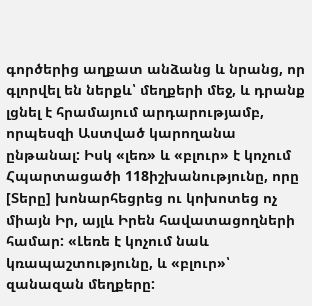գործերից աղքատ անձանց և նրանց, որ գլորվել են ներքև՝ մեղքերի մեջ, և դրանք լցնել է հրամայում արդարությամբ, որպեսզի Աստված կարողանա ընթանալ: Իսկ «լեռ» և «բլուր» է կոչում  Հպարտացածի 118իշխանությունը, որը [Տերը] խոնարհեցրեց ու կոխոտեց ոչ միայն Իր, այլև Իրեն հավատացողների համար: «Լեռե է կոչում նաև կռապաշտությունը, և «բլուր»՝ զանազան մեղքերը: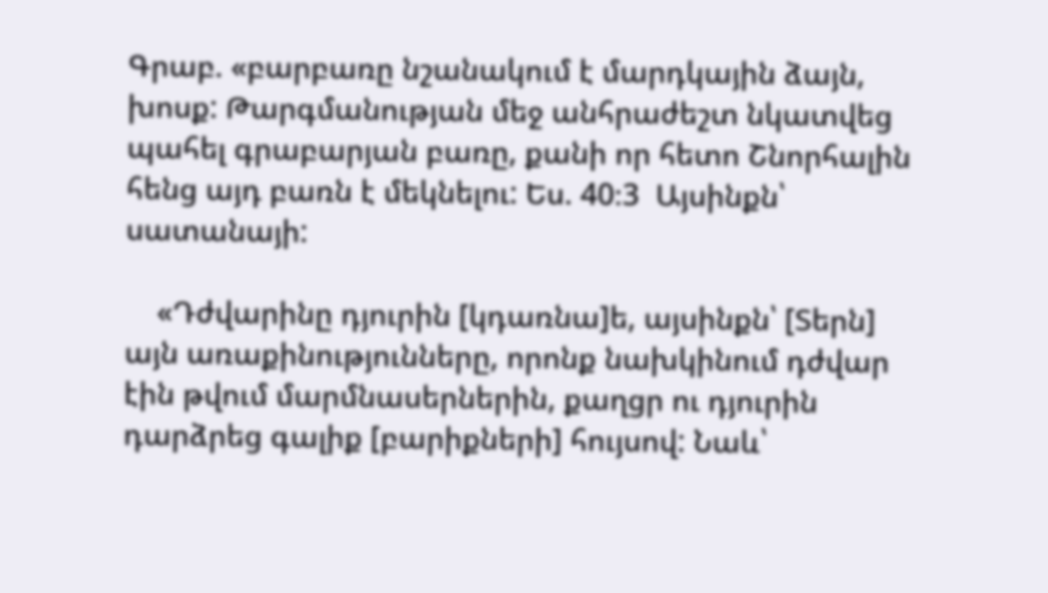Գրաբ. «բարբառը նշանակում է մարդկային ձայն, խոսք: Թարգմանության մեջ անհրաժեշտ նկատվեց պահել գրաբարյան բառը, քանի որ հետո Շնորհալին հենց այդ բառն է մեկնելու: Ես. 40։3  Այսինքն՝ սատանայի:

    «Դժվարինը դյուրին [կդառնա]ե, այսինքն՝ [Տերն] այն առաքինությունները, որոնք նախկինում դժվար էին թվում մարմնասերներին, քաղցր ու դյուրին դարձրեց գալիք [բարիքների] հույսով: Նաև՝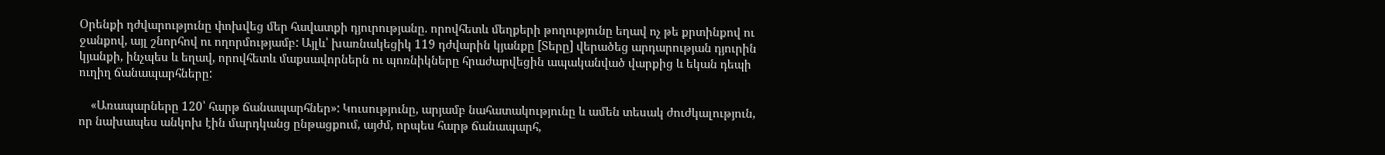Օրենքի դժվարությունը փոխվեց մեր հավատքի դյուրությանը. որովհետև մեղքերի թողությունը եղավ ոչ թե քրտինքով ու ջանքով, այլ շնորհով ու ողորմությամբ: Այլև՝ խառնակեցիկ 119 դժվարին կյանքը [Տերը] վերածեց արդարության դյուրին կյանքի, ինչպես և եղավ, որովհետև մաքսավորներն ու պոռնիկները հրաժարվեցին ապականված վարքից և եկան դեպի ուղիղ ճանապարհները:

    «Առապարները 120՝ հարթ ճանապարհներ»: Կուսությունը, արյամբ նահատակությունը և ամեն տեսակ ժուժկալություն, որ նախապես անկոխ էին մարդկանց ընթացքում, այժմ, որպես հարթ ճանապարհ,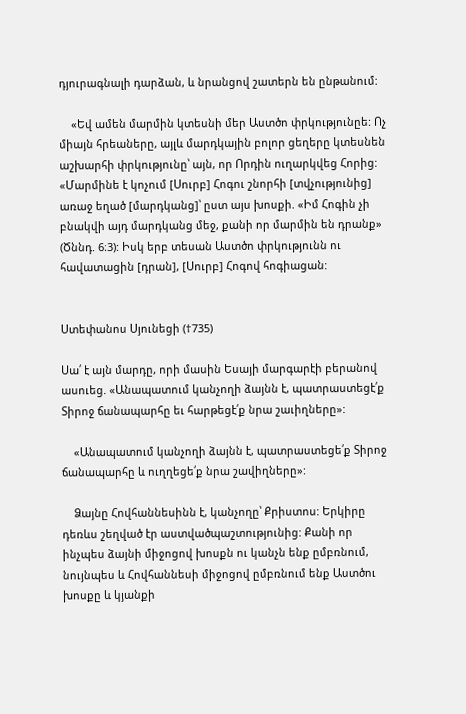դյուրագնալի դարձան, և նրանցով շատերն են ընթանում:

    «Եվ ամեն մարմին կտեսնի մեր Աստծո փրկությունըե: Ոչ միայն հրեաները, այլև մարդկային բոլոր ցեղերը կտեսնեն աշխարհի փրկությունը՝ այն, որ Որդին ուղարկվեց Հորից: «Մարմինե է կոչում [Սուրբ] Հոգու շնորհի [տվչությունից] առաջ եղած [մարդկանց]՝ ըստ այս խոսքի. «Իմ Հոգին չի բնակվի այդ մարդկանց մեջ, քանի որ մարմին են դրանք» (Ծննդ. 6։3): Իսկ երբ տեսան Աստծո փրկությունն ու հավատացին [դրան], [Սուրբ] Հոգով հոգիացան:


Ստեփանոս Սյունեցի (†735)

Սա՛ է այն մարդը, որի մասին Եսայի մարգարէի բերանով ասուեց. «Անապատում կանչողի ձայնն է, պատրաստեցէ՛ք Տիրոջ ճանապարհը եւ հարթեցէ՛ք նրա շաւիղները»:

    «Անապատում կանչողի ձայնն է, պատրաստեցե՛ք Տիրոջ ճանապարհը և ուղղեցե՛ք նրա շավիղները»:

    Ձայնը Հովհաննեսինն է, կանչողը՝ Քրիստոս: Երկիրը դեռևս շեղված էր աստվածպաշտությունից: Քանի որ ինչպես ձայնի միջոցով խոսքն ու կանչն ենք ըմբռնում, նույնպես և Հովհաննեսի միջոցով ըմբռնում ենք Աստծու խոսքը և կյանքի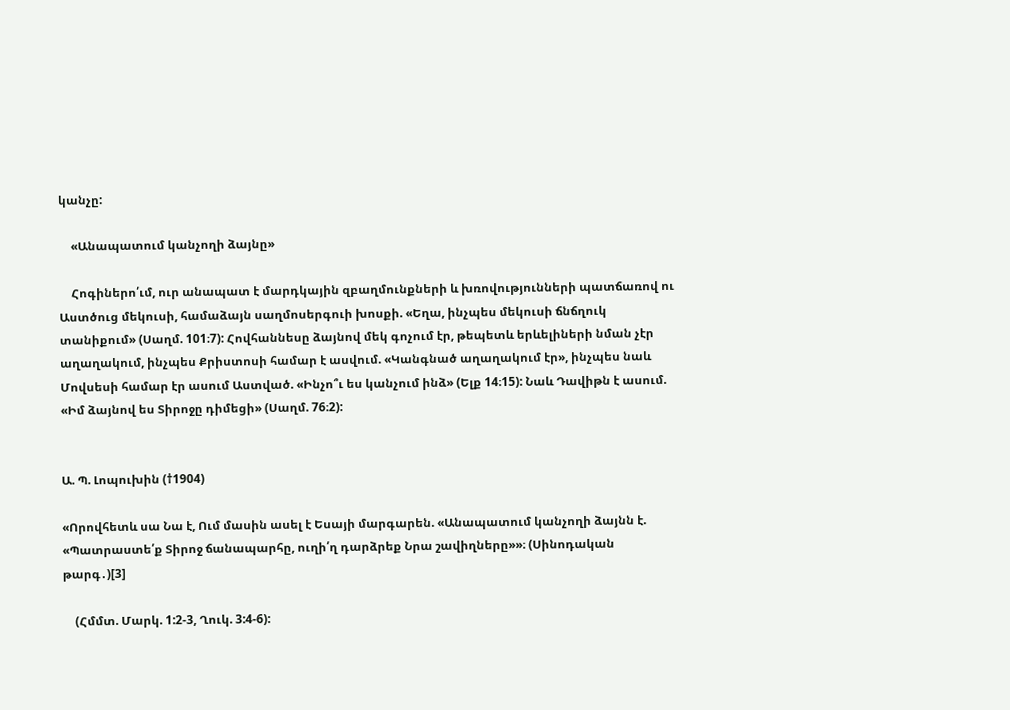կանչը:

    «Անապատում կանչողի ձայնը»

    Հոգիներո՛ւմ, ուր անապատ է մարդկային զբաղմունքների և խռովությունների պատճառով ու Աստծուց մեկուսի, համաձայն սաղմոսերգուի խոսքի. «Եղա, ինչպես մեկուսի ճնճղուկ տանիքում» (Սաղմ. 101։7): Հովհաննեսը ձայնով մեկ գոչում էր, թեպետև երևելիների նման չէր աղաղակում, ինչպես Քրիստոսի համար է ասվում. «Կանգնած աղաղակում էր», ինչպես նաև Մովսեսի համար էր ասում Աստված. «Ինչո՞ւ ես կանչում ինձ» (Ելք 14։15): Նաև Դավիթն է ասում. «Իմ ձայնով ես Տիրոջը դիմեցի» (Սաղմ. 76։2):


Ա. Պ. Լոպուխին (†1904)

«Որովհետև սա Նա է, Ում մասին ասել է Եսայի մարգարեն. «Անապատում կանչողի ձայնն է. «Պատրաստե՛ք Տիրոջ ճանապարհը, ուղի՛ղ դարձրեք Նրա շավիղները»»։ (Սինոդական թարգ․)[3]

    (Հմմտ. Մարկ. 1:2-3, Ղուկ. 3:4-6):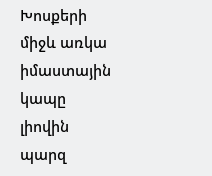Խոսքերի միջև առկա իմաստային կապը լիովին պարզ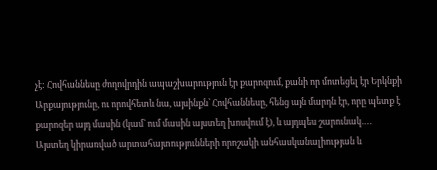չէ: Հովհաննեսը ժողովրդին ապաշխարություն էր քարոզում, քանի որ մոտեցել էր Երկնքի Արքայությունը, ու որովհետև նա, այսինքն՝ Հովհաննեսը, հենց այն մարդն էր, որը պետք է քարոզեր այդ մասին (կամ` ում մասին այստեղ խոսվում է), և այդպես շարունակ….
Այստեղ կիրառված արտահայտությունների որոշակի անհասկանալիության և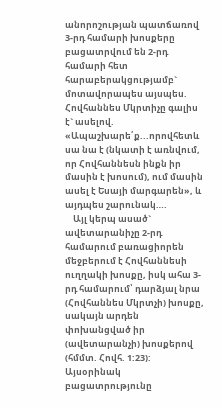անորոշության պատճառով 3-րդ համարի խոսքերը բացատրվում են 2-րդ համարի հետ հարաբերակցությամբ` մոտավորապես այսպես. Հովհաննես Մկրտիչը գալիս է` ասելով. «Ապաշխարե՛ք...որովհետև սա նա է (նկատի է առնվում, որ Հովհաննեսն ինքն իր մասին է խոսում), ում մասին ասել է Եսայի մարգարեն», և այդպես շարունակ….
    Այլ կերպ ասած` ավետարանիչը 2-րդ համարում բառացիորեն մեջբերում է Հովհաննեսի ուղղակի խոսքը, իսկ ահա 3-րդ համարում՝ դարձյալ նրա (Հովհաննես Մկրտչի) խոսքը, սակայն արդեն փոխանցված իր (ավետարանչի) խոսքերով (հմմտ. Հովհ. 1:23): Այսօրինակ բացատրությունը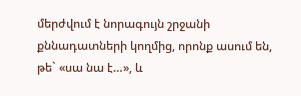մերժվում է նորագույն շրջանի քննադատների կողմից, որոնք ասում են, թե` «սա նա է…», և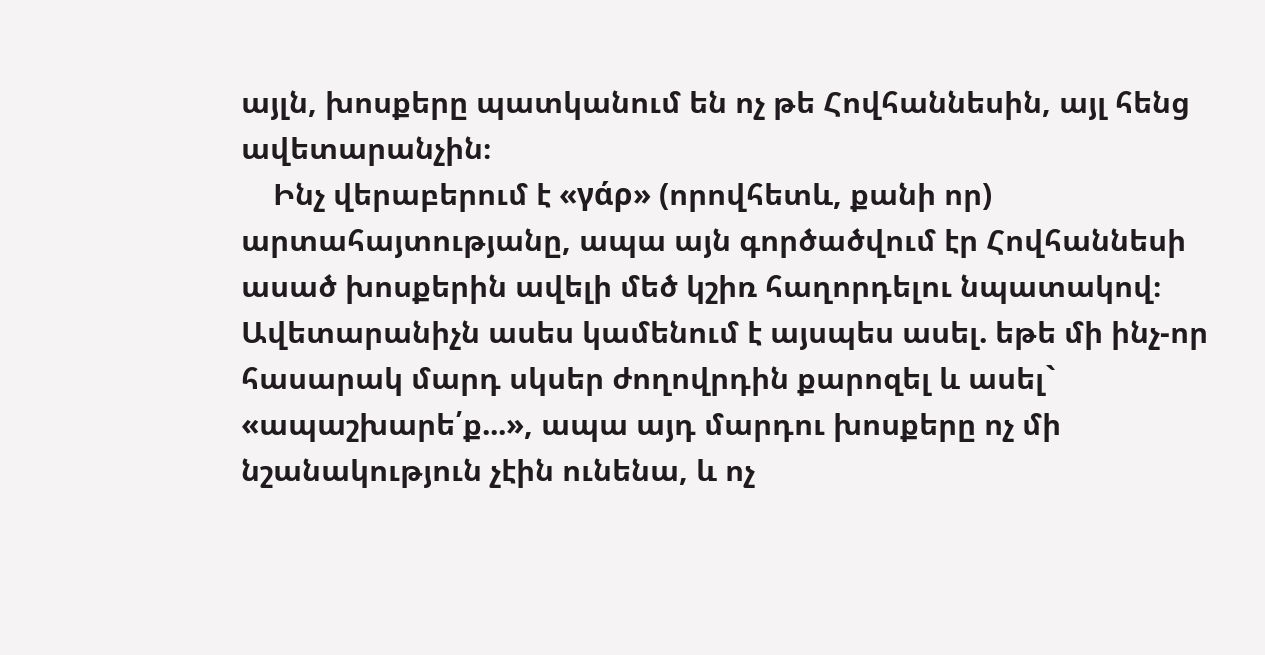այլն, խոսքերը պատկանում են ոչ թե Հովհաննեսին, այլ հենց ավետարանչին։
    Ինչ վերաբերում է «γάρ» (որովհետև, քանի որ) արտահայտությանը, ապա այն գործածվում էր Հովհաննեսի ասած խոսքերին ավելի մեծ կշիռ հաղորդելու նպատակով։ Ավետարանիչն ասես կամենում է այսպես ասել. եթե մի ինչ-որ հասարակ մարդ սկսեր ժողովրդին քարոզել և ասել` «ապաշխարե՛ք...», ապա այդ մարդու խոսքերը ոչ մի նշանակություն չէին ունենա, և ոչ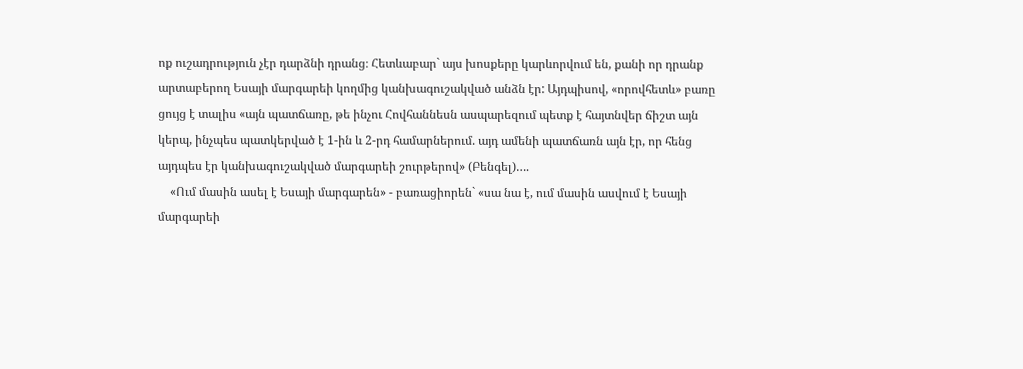ոք ուշադրություն չէր դարձնի դրանց։ Հետևաբար` այս խոսքերը կարևորվում են, քանի որ դրանք արտաբերող Եսայի մարգարեի կողմից կանխագուշակված անձն էր: Այդպիսով, «որովհետև» բառը ցույց է տալիս «այն պատճառը, թե ինչու Հովհաննեսն ասպարեզում պետք է հայտնվեր ճիշտ այն կերպ, ինչպես պատկերված է 1-ին և 2-րդ համարներում. այդ ամենի պատճառն այն էր, որ հենց այդպես էր կանխագուշակված մարգարեի շուրթերով» (Բենգել)….
    «Ում մասին ասել է Եսայի մարգարեն» - բառացիորեն` «սա նա է, ում մասին ասվում է Եսայի մարգարեի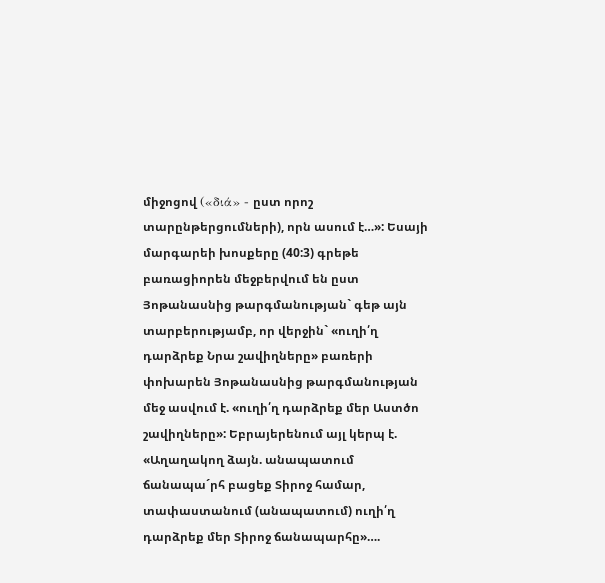միջոցով («διά» - ըստ որոշ տարընթերցումների), որն ասում է…»: Եսայի մարգարեի խոսքերը (40:3) գրեթե բառացիորեն մեջբերվում են ըստ Յոթանասնից թարգմանության` գեթ այն տարբերությամբ, որ վերջին` «ուղի՛ղ դարձրեք Նրա շավիղները» բառերի փոխարեն Յոթանասնից թարգմանության մեջ ասվում է. «ուղի՛ղ դարձրեք մեր Աստծո շավիղները»: Եբրայերենում այլ կերպ է. «Աղաղակող ձայն. անապատում ճանապա´րհ բացեք Տիրոջ համար, տափաստանում (անապատում) ուղի՛ղ դարձրեք մեր Տիրոջ ճանապարհը»….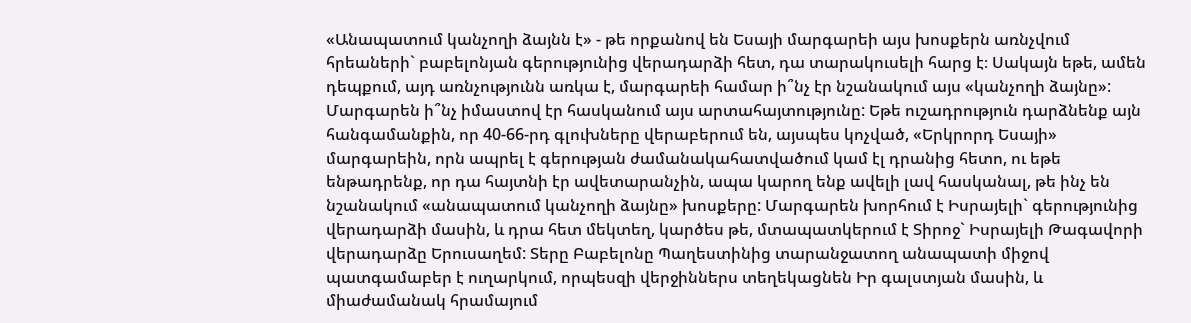«Անապատում կանչողի ձայնն է» - թե որքանով են Եսայի մարգարեի այս խոսքերն առնչվում հրեաների` բաբելոնյան գերությունից վերադարձի հետ, դա տարակուսելի հարց է։ Սակայն եթե, ամեն դեպքում, այդ առնչությունն առկա է, մարգարեի համար ի՞նչ էր նշանակում այս «կանչողի ձայնը»: Մարգարեն ի՞նչ իմաստով էր հասկանում այս արտահայտությունը: Եթե ուշադրություն դարձնենք այն հանգամանքին, որ 40-66-րդ գլուխները վերաբերում են, այսպես կոչված, «Երկրորդ Եսայի» մարգարեին, որն ապրել է գերության ժամանակահատվածում կամ էլ դրանից հետո, ու եթե ենթադրենք, որ դա հայտնի էր ավետարանչին, ապա կարող ենք ավելի լավ հասկանալ, թե ինչ են նշանակում «անապատում կանչողի ձայնը» խոսքերը: Մարգարեն խորհում է Իսրայելի` գերությունից վերադարձի մասին, և դրա հետ մեկտեղ, կարծես թե, մտապատկերում է Տիրոջ` Իսրայելի Թագավորի վերադարձը Երուսաղեմ: Տերը Բաբելոնը Պաղեստինից տարանջատող անապատի միջով պատգամաբեր է ուղարկում, որպեսզի վերջիններս տեղեկացնեն Իր գալստյան մասին, և միաժամանակ հրամայում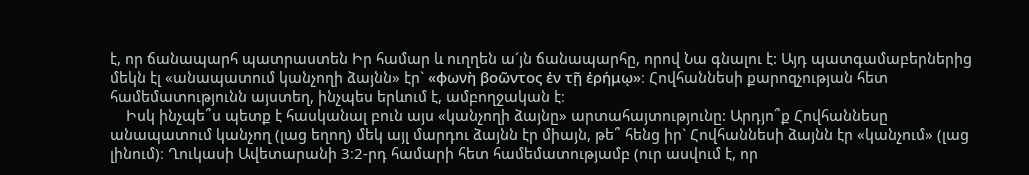է, որ ճանապարհ պատրաստեն Իր համար և ուղղեն ա´յն ճանապարհը, որով Նա գնալու է: Այդ պատգամաբերներից մեկն էլ «անապատում կանչողի ձայնն» էր` «φωνὴ βοῶντος ἐν τῇ ἐρήμῳ»։ Հովհաննեսի քարոզչության հետ համեմատությունն այստեղ, ինչպես երևում է, ամբողջական է։
    Իսկ ինչպե՞ս պետք է հասկանալ բուն այս «կանչողի ձայնը» արտահայտությունը: Արդյո՞ք Հովհաննեսը անապատում կանչող (լաց եղող) մեկ այլ մարդու ձայնն էր միայն, թե՞ հենց իր` Հովհաննեսի ձայնն էր «կանչում» (լաց լինում)։ Ղուկասի Ավետարանի 3։2-րդ համարի հետ համեմատությամբ (ուր ասվում է, որ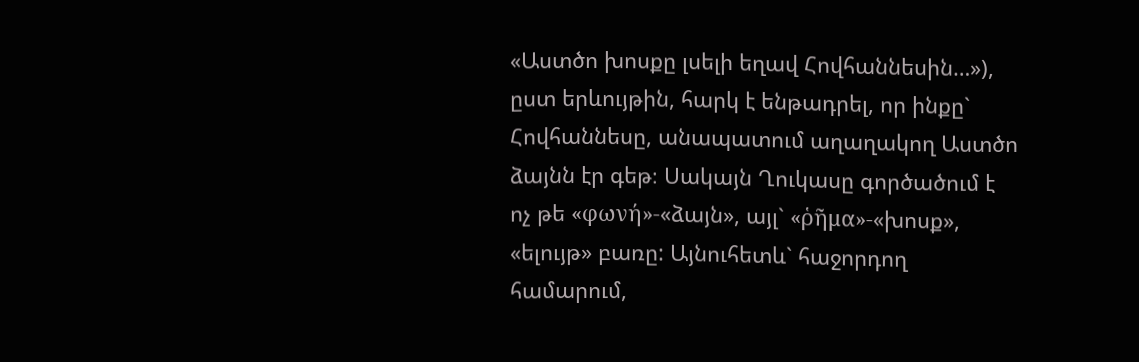«Աստծո խոսքը լսելի եղավ Հովհաննեսին…»), ըստ երևույթին, հարկ է ենթադրել, որ ինքը` Հովհաննեսը, անապատում աղաղակող Աստծո ձայնն էր գեթ։ Սակայն Ղուկասը գործածում է ոչ թե «φωνή»-«ձայն», այլ` «ῥῆμα»-«խոսք», «ելույթ» բառը: Այնուհետև` հաջորդող համարում,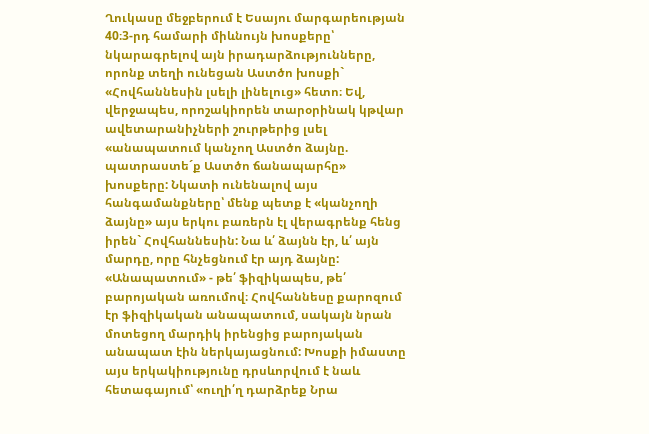Ղուկասը մեջբերում է Եսայու մարգարեության 40։3-րդ համարի միևնույն խոսքերը՝ նկարագրելով այն իրադարձությունները, որոնք տեղի ունեցան Աստծո խոսքի` «Հովհաննեսին լսելի լինելուց» հետո։ Եվ, վերջապես, որոշակիորեն տարօրինակ կթվար ավետարանիչների շուրթերից լսել «անապատում կանչող Աստծո ձայնը. պատրաստե´ք Աստծո ճանապարհը» խոսքերը: Նկատի ունենալով այս հանգամանքները՝ մենք պետք է «կանչողի ձայնը» այս երկու բառերն էլ վերագրենք հենց իրեն` Հովհաննեսին: Նա և՛ ձայնն էր, և՛ այն մարդը, որը հնչեցնում էր այդ ձայնը:
«Անապատում» - թե՛ ֆիզիկապես, թե՛ բարոյական առումով։ Հովհաննեսը քարոզում էր ֆիզիկական անապատում, սակայն նրան մոտեցող մարդիկ իրենցից բարոյական անապատ էին ներկայացնում: Խոսքի իմաստը այս երկակիությունը դրսևորվում է նաև հետագայում՝ «ուղի՛ղ դարձրեք Նրա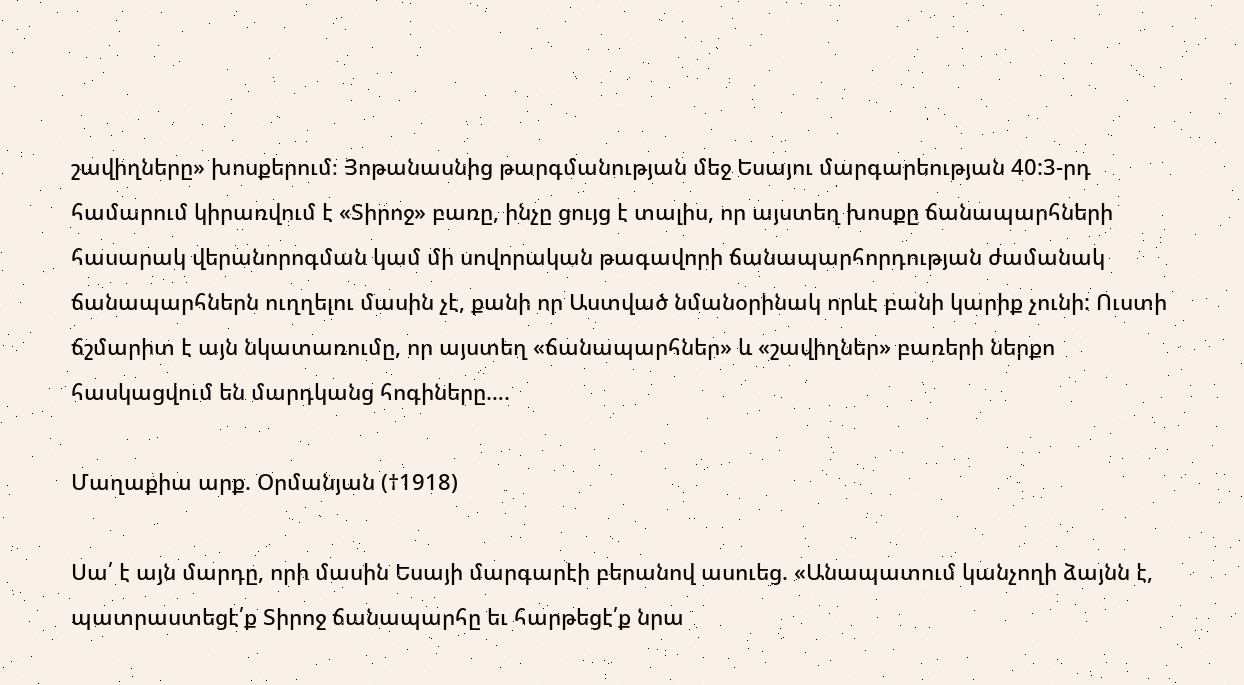շավիղները» խոսքերում։ Յոթանասնից թարգմանության մեջ Եսայու մարգարեության 40:3-րդ համարում կիրառվում է «Տիրոջ» բառը, ինչը ցույց է տալիս, որ այստեղ խոսքը ճանապարհների հասարակ վերանորոգման կամ մի սովորական թագավորի ճանապարհորդության ժամանակ ճանապարհներն ուղղելու մասին չէ, քանի որ Աստված նմանօրինակ որևէ բանի կարիք չունի: Ուստի ճշմարիտ է այն նկատառումը, որ այստեղ «ճանապարհներ» և «շավիղներ» բառերի ներքո հասկացվում են մարդկանց հոգիները….

Մաղաքիա արք. Օրմանյան (†1918)

Սա՛ է այն մարդը, որի մասին Եսայի մարգարէի բերանով ասուեց. «Անապատում կանչողի ձայնն է, պատրաստեցէ՛ք Տիրոջ ճանապարհը եւ հարթեցէ՛ք նրա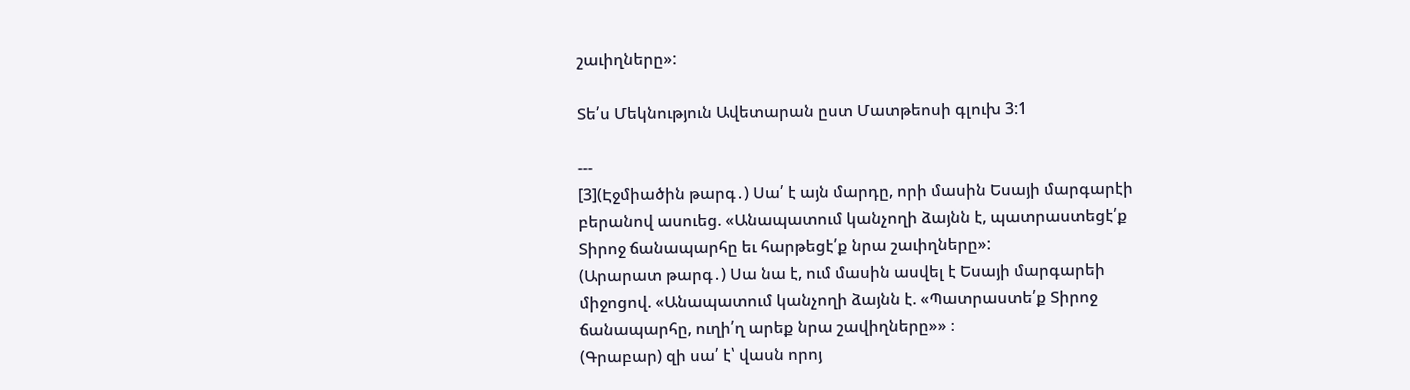շաւիղները»:

Տե՛ս Մեկնություն Ավետարան ըստ Մատթեոսի գլուխ 3:1

---
[3](Էջմիածին թարգ․) Սա՛ է այն մարդը, որի մասին Եսայի մարգարէի բերանով ասուեց. «Անապատում կանչողի ձայնն է, պատրաստեցէ՛ք Տիրոջ ճանապարհը եւ հարթեցէ՛ք նրա շաւիղները»:
(Արարատ թարգ․) Սա նա է, ում մասին ասվել է Եսայի մարգարեի միջոցով. «Անապատում կանչողի ձայնն է. «Պատրաստե՛ք Տիրոջ ճանապարհը, ուղի՛ղ արեք նրա շավիղները»» ։
(Գրաբար) զի սա՛ է՝ վասն որոյ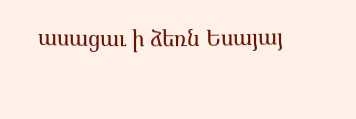ասացաւ ի ձեռն Եսայայ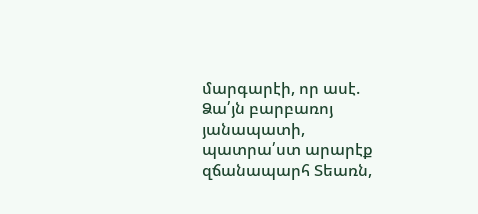մարգարէի, որ ասէ. Ձա՛յն բարբառոյ յանապատի, պատրա՛ստ արարէք զճանապարհ Տեառն,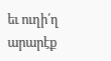եւ ուղի՛ղ արարէք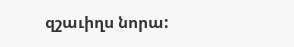զշաւիղս նորա: